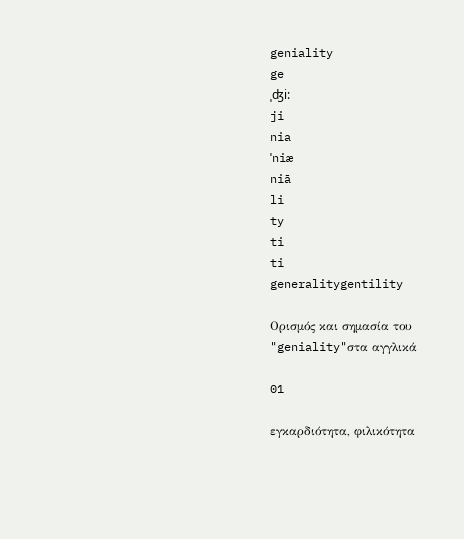geniality
ge
ˌʤi:
ji
nia
ˈniæ
niā
li
ty
ti
ti
generalitygentility

Ορισμός και σημασία του "geniality"στα αγγλικά

01

εγκαρδιότητα, φιλικότητα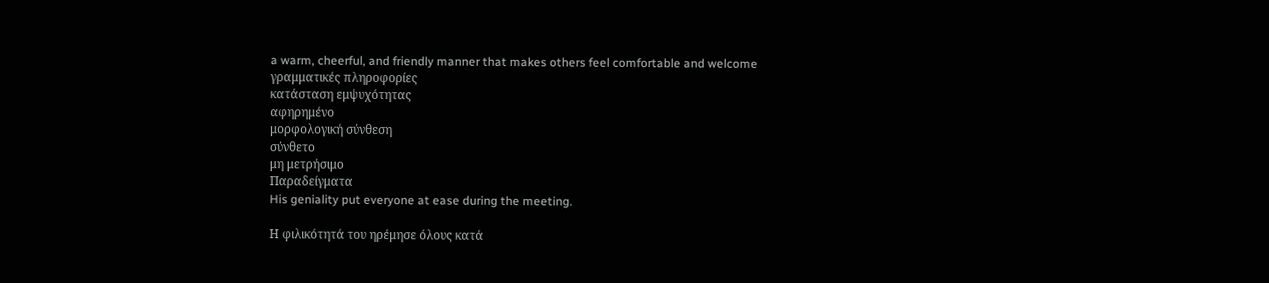a warm, cheerful, and friendly manner that makes others feel comfortable and welcome
γραμματικές πληροφορίες
κατάσταση εμψυχότητας
αφηρημένο
μορφολογική σύνθεση
σύνθετο
μη μετρήσιμο
Παραδείγματα
His geniality put everyone at ease during the meeting.

Η φιλικότητά του ηρέμησε όλους κατά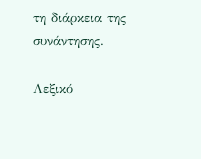τη διάρκεια της συνάντησης.

Λεξικό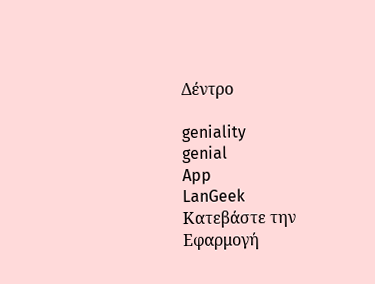Δέντρο

geniality
genial
App
LanGeek
Κατεβάστε την Εφαρμογή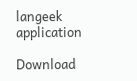langeek application

Download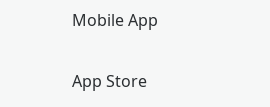Mobile App

App Store